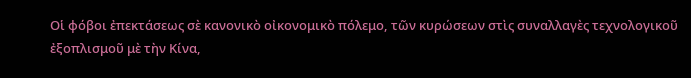Οἱ φόβοι ἐπεκτάσεως σὲ κανονικὸ οἰκονομικὸ πόλεμο, τῶν κυρώσεων στὶς συναλλαγὲς τεχνολογικοῦ ἐξοπλισμοῦ μὲ τὴν Κίνα,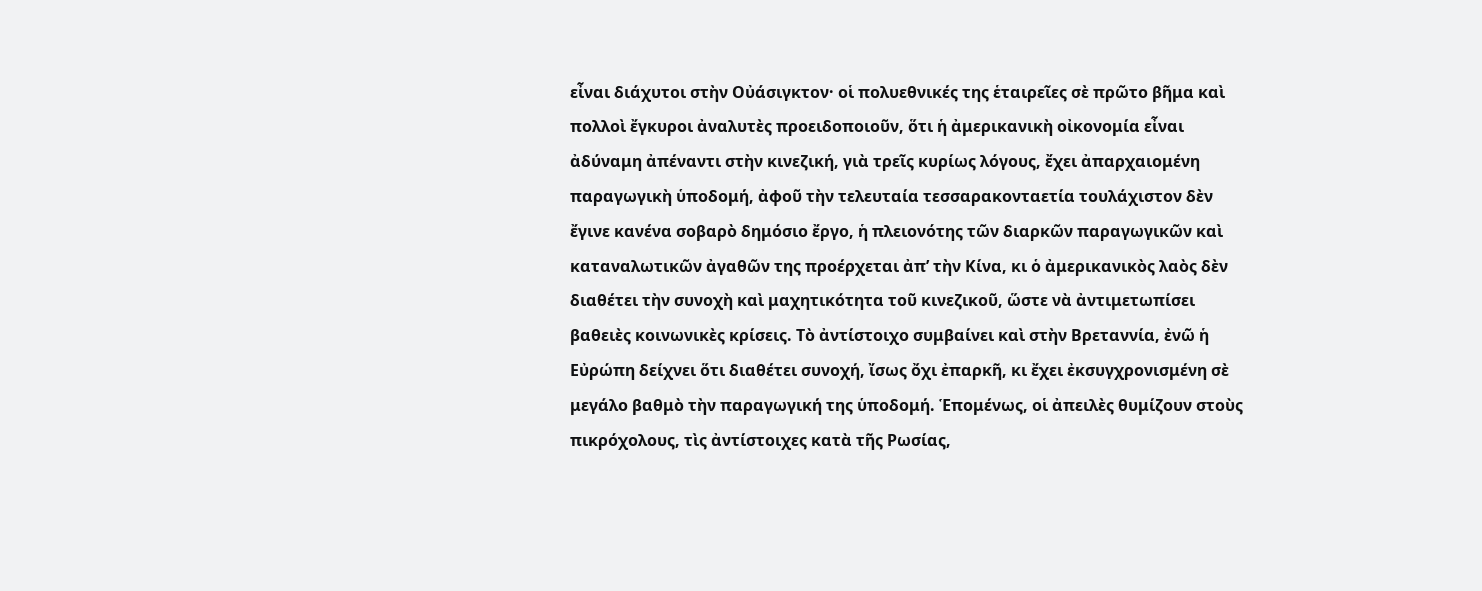εἶναι διάχυτοι στὴν Οὐάσιγκτον· οἱ πολυεθνικές της ἑταιρεῖες σὲ πρῶτο βῆμα καὶ πολλοὶ ἔγκυροι ἀναλυτὲς προειδοποιοῦν, ὅτι ἡ ἀμερικανικὴ οἰκονομία εἶναι ἀδύναμη ἀπέναντι στὴν κινεζική, γιὰ τρεῖς κυρίως λόγους, ἔχει ἀπαρχαιομένη παραγωγικὴ ὑποδομή, ἀφοῦ τὴν τελευταία τεσσαρακονταετία τουλάχιστον δὲν ἔγινε κανένα σοβαρὸ δημόσιο ἔργο, ἡ πλειονότης τῶν διαρκῶν παραγωγικῶν καὶ καταναλωτικῶν ἀγαθῶν της προέρχεται ἀπ’ τὴν Κίνα, κι ὁ ἀμερικανικὸς λαὸς δὲν διαθέτει τὴν συνοχὴ καὶ μαχητικότητα τοῦ κινεζικοῦ, ὥστε νὰ ἀντιμετωπίσει βαθειὲς κοινωνικὲς κρίσεις. Τὸ ἀντίστοιχο συμβαίνει καὶ στὴν Βρεταννία, ἐνῶ ἡ Εὐρώπη δείχνει ὅτι διαθέτει συνοχή, ἴσως ὄχι ἐπαρκῆ, κι ἔχει ἐκσυγχρονισμένη σὲ μεγάλο βαθμὸ τὴν παραγωγική της ὑποδομή. Ἑπομένως, οἱ ἀπειλὲς θυμίζουν στοὺς πικρόχολους, τὶς ἀντίστοιχες κατὰ τῆς Ρωσίας,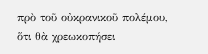πρὸ τοῦ οὐκρανικοῦ πολέμου, ὅτι θὰ χρεωκοπήσει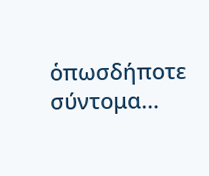ὁπωσδήποτε σύντομα…